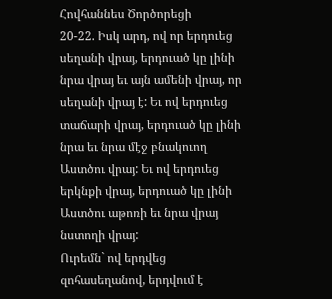Հովհաննես Ծործորեցի
20-22. Իսկ արդ, ով որ երդուեց սեղանի վրայ, երդուած կը լինի նրա վրայ եւ այն ամենի վրայ, որ սեղանի վրայ է: Եւ ով երդուեց տաճարի վրայ, երդուած կը լինի նրա եւ նրա մէջ բնակուող Աստծու վրայ: Եւ ով երդուեց երկնքի վրայ, երդուած կը լինի Աստծու աթոռի եւ նրա վրայ նստողի վրայ:
Ուրեմն` ով երդվեց զոհասեղանով, երդվում է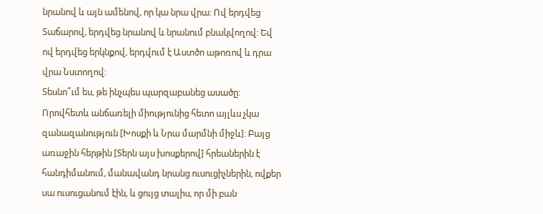նրանով և այն ամենով, որ կա նրա վրա: Ով երդվեց Տաճարով, երդվեց նրանով և նրանում բնակվողով: Եվ ով երդվեց երկնքով, երդվում է Աստծո աթոռով և դրա վրա Նստողով:
Տեսնո՞ւմ ես, թե ինչպես պարզաբանեց ասածը: Որովհետև անճառելի միությունից հետո այլևս չկա զանազանություն [Խոսքի և Նրա մարմնի միջև]: Բայց առաջին հերթին [Տերն այս խոսքերով] հրեաներին է հանդիմանում, մանավանդ նրանց ուսուցիչներին, ովքեր սա ուսուցանում էին, և ցույց տալիս, որ մի բան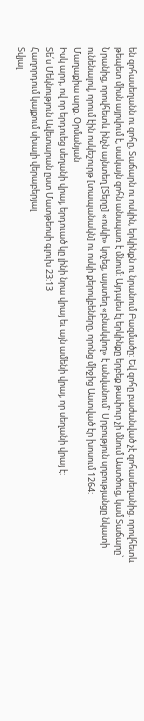են զոհասեղանն ու զոհը, Տաճարն ու ոսկին, երկինքն ու նրանում Բազմածը: Եվ զոհը բաժանված չէ զոհասեղանից. որովհետև թեպետ միսն այրվում է, սակայն զոհն անսպառ է մնում: Այդպես էլ երկինքը երբեք թափուր չի մնում Աստծուց, կամ Տաճարը` Նրանից, որովհետև ինչն այնտեղ [Տերը] «ոսկի» կոչեց, այստեղ «բնակվող» է անվանում` Սրբություն սրբությանցը նկատի ունենալով, որում էին ոսկեշուրթ [տապանակն] ու ոսկի քերովբեները, որոնց միջից Աստված էր խոսում 1264:
Մաղաքիա արք. Օրմանյան
Իսկ արդ, ով որ երդուեց սեղանի վրայ, երդուած կը լինի նրա վրայ եւ այն ամենի վրայ, որ սեղանի վրայ է:
Տե՛ս Մեկնություն Ավետարան ըստ Մատթեոսի գլուխ 23:13
Հաղորդում կայքում սխալի վերաբերյալ
Տվյալ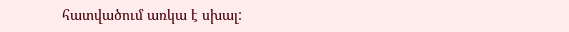հատվածում առկա է սխալ: